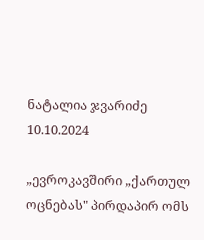ნატალია ჯვარიძე
10.10.2024

„ევროკავშირი „ქართულ ოცნებას" პირდაპირ ომს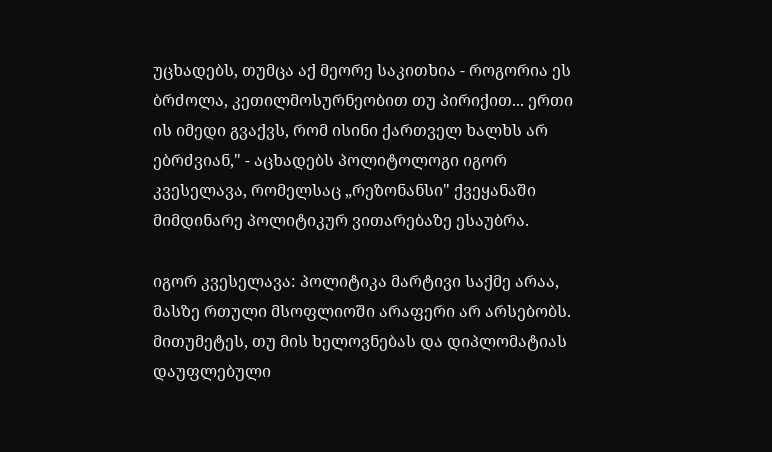უცხადებს, თუმცა აქ მეორე საკითხია - როგორია ეს ბრძოლა, კეთილმოსურნეობით თუ პირიქით... ერთი ის იმედი გვაქვს, რომ ისინი ქართველ ხალხს არ ებრძვიან," - აცხადებს პოლიტოლოგი იგორ კვესელავა, რომელსაც „რეზონანსი" ქვეყანაში მიმდინარე პოლიტიკურ ვითარებაზე ესაუბრა.

იგორ კვესელავა: პოლიტიკა მარტივი საქმე არაა, მასზე რთული მსოფლიოში არაფერი არ არსებობს. მითუმეტეს, თუ მის ხელოვნებას და დიპლომატიას დაუფლებული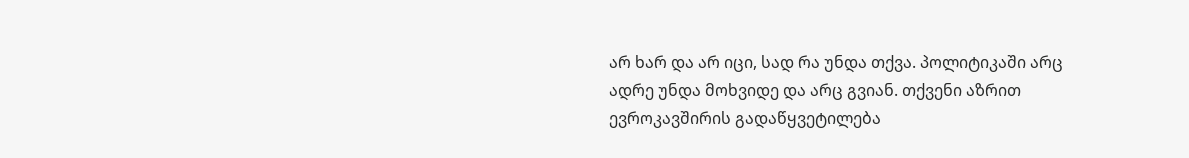არ ხარ და არ იცი, სად რა უნდა თქვა. პოლიტიკაში არც ადრე უნდა მოხვიდე და არც გვიან. თქვენი აზრით ევროკავშირის გადაწყვეტილება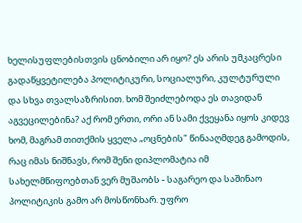ხელისუფლებისთვის ცნობილი არ იყო? ეს არის უმკაცრესი გადაწყვეტილება პოლიტიკური, სოციალური, კულტურული და სხვა თვალსაზრისით. ხომ შეიძლებოდა ეს თავიდან აგვეცილებინა? აქ რომ ერთი, ორი ან სამი ქვეყანა იყოს კიდევ ხომ, მაგრამ თითქმის ყველა „ოცნების" წინააღმდეგ გამოდის, რაც იმას ნიშნავს, რომ შენი დიპლომატია იმ სახელმწიფოებთან ვერ მუშაობს - საგარეო და საშინაო პოლიტიკის გამო არ მოსწონხარ. უფრო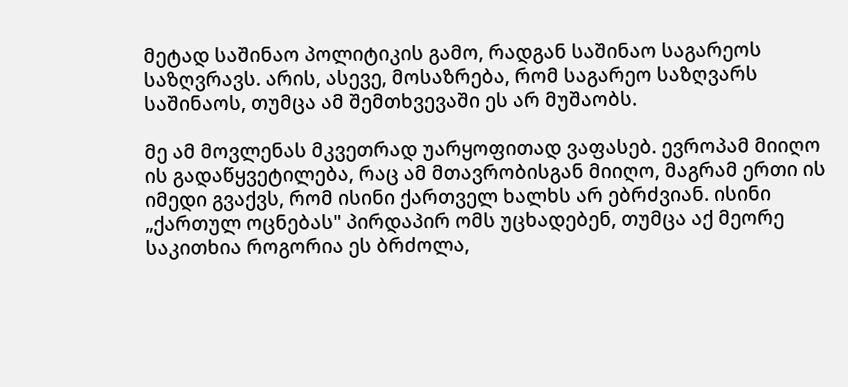მეტად საშინაო პოლიტიკის გამო, რადგან საშინაო საგარეოს საზღვრავს. არის, ასევე, მოსაზრება, რომ საგარეო საზღვარს საშინაოს, თუმცა ამ შემთხვევაში ეს არ მუშაობს.

მე ამ მოვლენას მკვეთრად უარყოფითად ვაფასებ. ევროპამ მიიღო ის გადაწყვეტილება, რაც ამ მთავრობისგან მიიღო, მაგრამ ერთი ის იმედი გვაქვს, რომ ისინი ქართველ ხალხს არ ებრძვიან. ისინი „ქართულ ოცნებას" პირდაპირ ომს უცხადებენ, თუმცა აქ მეორე საკითხია როგორია ეს ბრძოლა,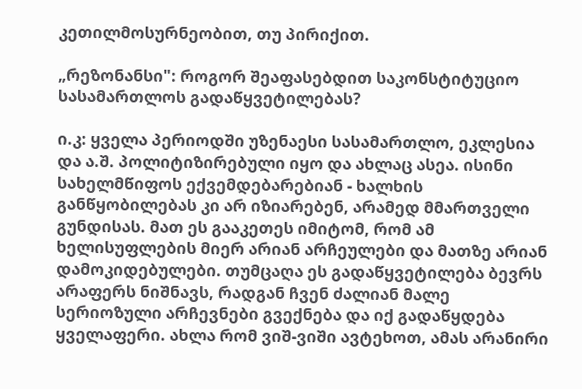კეთილმოსურნეობით, თუ პირიქით.

„რეზონანსი": როგორ შეაფასებდით საკონსტიტუციო სასამართლოს გადაწყვეტილებას?

ი.კ: ყველა პერიოდში უზენაესი სასამართლო, ეკლესია და ა.შ. პოლიტიზირებული იყო და ახლაც ასეა. ისინი სახელმწიფოს ექვემდებარებიან - ხალხის განწყობილებას კი არ იზიარებენ, არამედ მმართველი გუნდისას. მათ ეს გააკეთეს იმიტომ, რომ ამ ხელისუფლების მიერ არიან არჩეულები და მათზე არიან დამოკიდებულები. თუმცაღა ეს გადაწყვეტილება ბევრს არაფერს ნიშნავს, რადგან ჩვენ ძალიან მალე სერიოზული არჩევნები გვექნება და იქ გადაწყდება ყველაფერი. ახლა რომ ვიშ-ვიში ავტეხოთ, ამას არანირი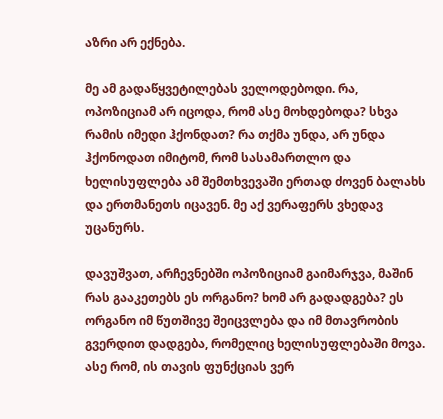აზრი არ ექნება.

მე ამ გადაწყვეტილებას ველოდებოდი. რა, ოპოზიციამ არ იცოდა, რომ ასე მოხდებოდა? სხვა რამის იმედი ჰქონდათ? რა თქმა უნდა, არ უნდა ჰქონოდათ იმიტომ, რომ სასამართლო და ხელისუფლება ამ შემთხვევაში ერთად ძოვენ ბალახს და ერთმანეთს იცავენ. მე აქ ვერაფერს ვხედავ უცანურს.

დავუშვათ, არჩევნებში ოპოზიციამ გაიმარჯვა, მაშინ რას გააკეთებს ეს ორგანო? ხომ არ გადადგება? ეს ორგანო იმ წუთშივე შეიცვლება და იმ მთავრობის გვერდით დადგება, რომელიც ხელისუფლებაში მოვა. ასე რომ, ის თავის ფუნქციას ვერ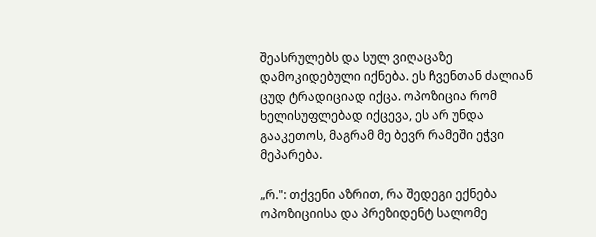შეასრულებს და სულ ვიღაცაზე დამოკიდებული იქნება. ეს ჩვენთან ძალიან ცუდ ტრადიციად იქცა. ოპოზიცია რომ ხელისუფლებად იქცევა, ეს არ უნდა გააკეთოს, მაგრამ მე ბევრ რამეში ეჭვი მეპარება.

„რ.": თქვენი აზრით, რა შედეგი ექნება ოპოზიციისა და პრეზიდენტ სალომე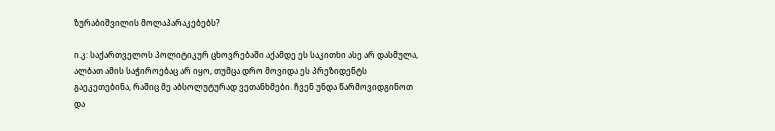ზურაბიშვილის მოლაპარაკებებს?

ი.კ: საქართველოს პოლიტიკურ ცხოვრებაში აქამდე ეს საკითხი ასე არ დასმულა, ალბათ ამის საჭიროებაც არ იყო, თუმცა დრო მოვიდა ეს პრეზიდენტს გაეკეთებინა, რაშიც მე აბსოლუტურად ვეთანხმები. ჩვენ უნდა წარმოვიდგინოთ და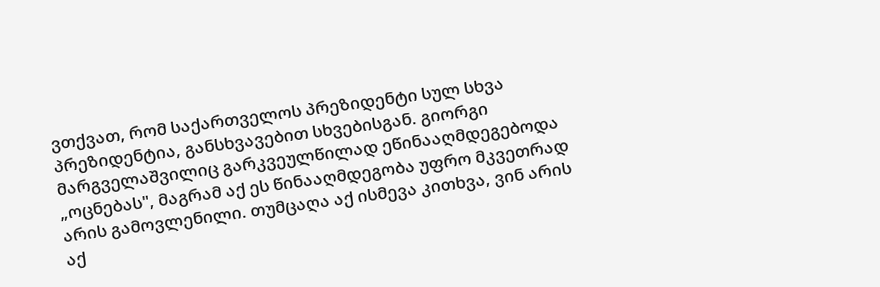ვთქვათ, რომ საქართველოს პრეზიდენტი სულ სხვა პრეზიდენტია, განსხვავებით სხვებისგან. გიორგი მარგველაშვილიც გარკვეულწილად ეწინააღმდეგებოდა „ოცნებას", მაგრამ აქ ეს წინააღმდეგობა უფრო მკვეთრად არის გამოვლენილი. თუმცაღა აქ ისმევა კითხვა, ვინ არის აქ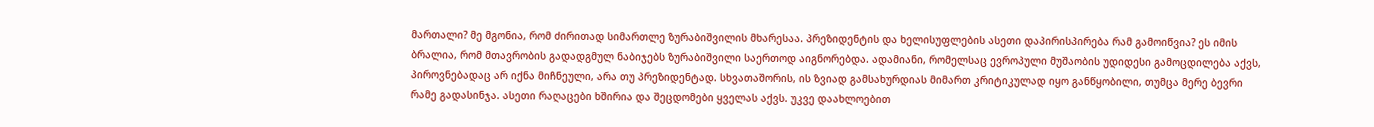მართალი? მე მგონია, რომ ძირითად სიმართლე ზურაბიშვილის მხარესაა. პრეზიდენტის და ხელისუფლების ასეთი დაპირისპირება რამ გამოიწვია? ეს იმის ბრალია, რომ მთავრობის გადადგმულ ნაბიჯებს ზურაბიშვილი საერთოდ აიგნორებდა. ადამიანი, რომელსაც ევროპული მუშაობის უდიდესი გამოცდილება აქვს, პიროვნებადაც არ იქნა მიჩნეული, არა თუ პრეზიდენტად. სხვათაშორის, ის ზვიად გამსახურდიას მიმართ კრიტიკულად იყო განწყობილი, თუმცა მერე ბევრი რამე გადასინჯა. ასეთი რაღაცები ხშირია და შეცდომები ყველას აქვს. უკვე დაახლოებით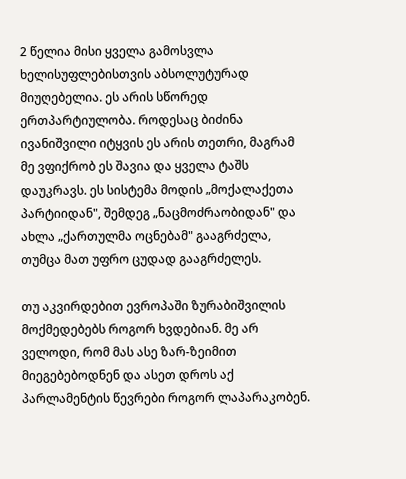2 წელია მისი ყველა გამოსვლა ხელისუფლებისთვის აბსოლუტურად მიუღებელია. ეს არის სწორედ ერთპარტიულობა. როდესაც ბიძინა ივანიშვილი იტყვის ეს არის თეთრი, მაგრამ მე ვფიქრობ ეს შავია და ყველა ტაშს დაუკრავს. ეს სისტემა მოდის „მოქალაქეთა პარტიიდან", შემდეგ „ნაცმოძრაობიდან" და ახლა „ქართულმა ოცნებამ" გააგრძელა, თუმცა მათ უფრო ცუდად გააგრძელეს.

თუ აკვირდებით ევროპაში ზურაბიშვილის მოქმედებებს როგორ ხვდებიან. მე არ ველოდი, რომ მას ასე ზარ-ზეიმით მიეგებებოდნენ და ასეთ დროს აქ პარლამენტის წევრები როგორ ლაპარაკობენ.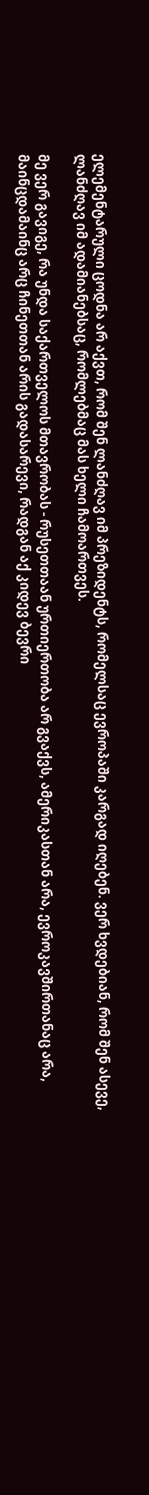ელემენტარული ცოდნა არ აქვთ, რომ შენ ლანძღავ იმ პრეზიდენტს, რომელსაც ევროპაში კარგად იღებენ. ვერ ხვდებიან, რომ შენ ასევე, ლანძღავ იმ ადამიანებსაც, რომლებმაც მას ხელი ჩამოართვეს.

მე ვერ გავიგე, რა უნდა საქართველოს მთავრობას - რუსეთთაან ურთიერთობა არ გვაქვს, ამერიკასთან არა, ევროკავშირთანაც არა, მაინცდამაინც არც ჩინეთთან არის გადასარევი, რადგან აქ კიდევ ბევრი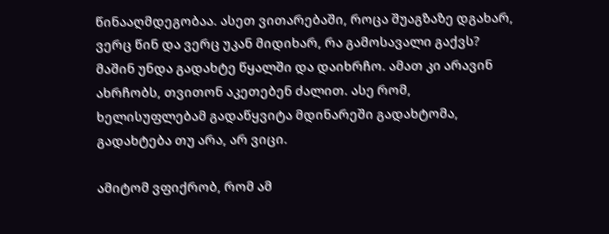წინააღმდეგობაა. ასეთ ვითარებაში, როცა შუაგზაზე დგახარ, ვერც წინ და ვერც უკან მიდიხარ, რა გამოსავალი გაქვს? მაშინ უნდა გადახტე წყალში და დაიხრჩო. ამათ კი არავინ ახრჩობს, თვითონ აკეთებენ ძალით. ასე რომ, ხელისუფლებამ გადაწყვიტა მდინარეში გადახტომა, გადახტება თუ არა, არ ვიცი.

ამიტომ ვფიქრობ, რომ ამ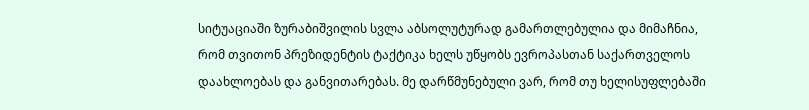სიტუაციაში ზურაბიშვილის სვლა აბსოლუტურად გამართლებულია და მიმაჩნია, რომ თვითონ პრეზიდენტის ტაქტიკა ხელს უწყობს ევროპასთან საქართველოს დაახლოებას და განვითარებას. მე დარწმუნებული ვარ, რომ თუ ხელისუფლებაში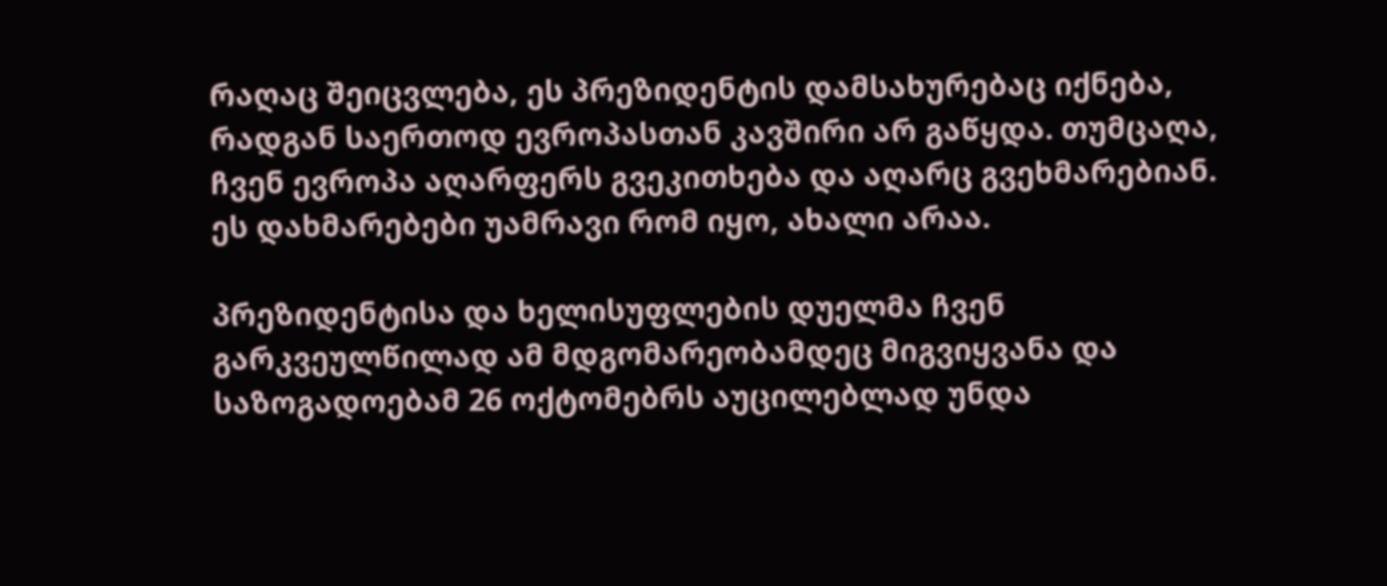რაღაც შეიცვლება, ეს პრეზიდენტის დამსახურებაც იქნება, რადგან საერთოდ ევროპასთან კავშირი არ გაწყდა. თუმცაღა, ჩვენ ევროპა აღარფერს გვეკითხება და აღარც გვეხმარებიან. ეს დახმარებები უამრავი რომ იყო, ახალი არაა.

პრეზიდენტისა და ხელისუფლების დუელმა ჩვენ გარკვეულწილად ამ მდგომარეობამდეც მიგვიყვანა და საზოგადოებამ 26 ოქტომებრს აუცილებლად უნდა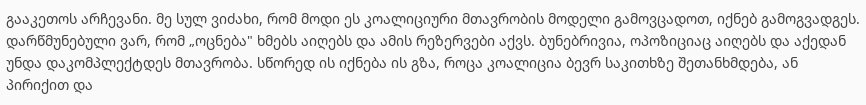გააკეთოს არჩევანი. მე სულ ვიძახი, რომ მოდი ეს კოალიციური მთავრობის მოდელი გამოვცადოთ, იქნებ გამოგვადგეს. დარწმუნებული ვარ, რომ „ოცნება" ხმებს აიღებს და ამის რეზერვები აქვს. ბუნებრივია, ოპოზიციაც აიღებს და აქედან უნდა დაკომპლექტდეს მთავრობა. სწორედ ის იქნება ის გზა, როცა კოალიცია ბევრ საკითხზე შეთანხმდება, ან პირიქით და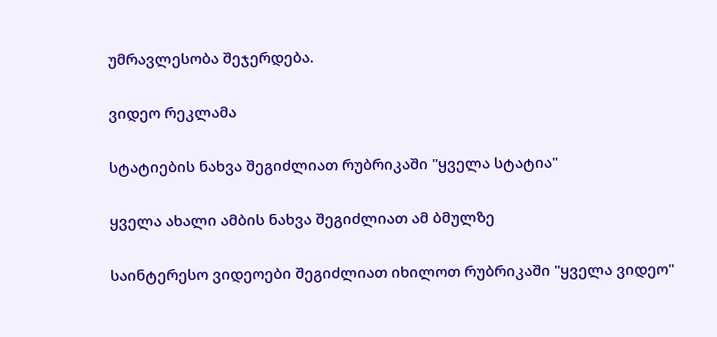უმრავლესობა შეჯერდება.

ვიდეო რეკლამა

სტატიების ნახვა შეგიძლიათ რუბრიკაში "ყველა სტატია"

ყველა ახალი ამბის ნახვა შეგიძლიათ ამ ბმულზე

საინტერესო ვიდეოები შეგიძლიათ იხილოთ რუბრიკაში "ყველა ვიდეო"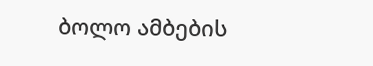ბოლო ამბების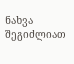ნახვა შეგიძლიათ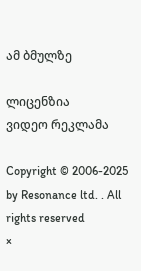ამ ბმულზე

ლიცენზია
ვიდეო რეკლამა

Copyright © 2006-2025 by Resonance ltd. . All rights reserved
×